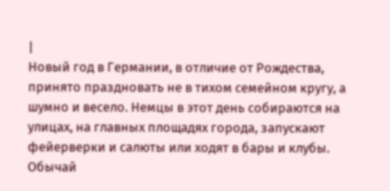|
Новый год в Германии, в отличие от Рождества, принято праздновать не в тихом семейном кругу, а шумно и весело. Немцы в этот день собираются на улицах, на главных площадях города, запускают фейерверки и салюты или ходят в бары и клубы.
Обычай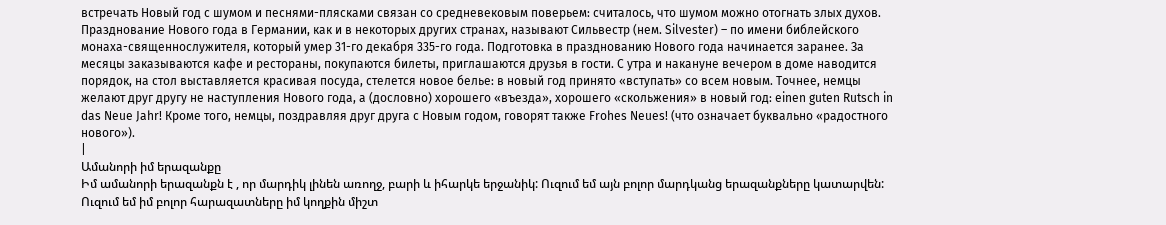встречать Новый год с шумом и песнями-плясками связан со средневековым поверьем: считалось, что шумом можно отогнать злых духов. Празднование Нового года в Германии, как и в некоторых других странах, называют Сильвестр (нем. Silvester) – по имени библейского монаха-священнослужителя, который умер 31-го декабря 335-го года. Подготовка в празднованию Нового года начинается заранее. За месяцы заказываются кафе и рестораны, покупаются билеты, приглашаются друзья в гости. С утра и накануне вечером в доме наводится порядок, на стол выставляется красивая посуда, стелется новое белье: в новый год принято «вступать» со всем новым. Точнее, немцы желают друг другу не наступления Нового года, а (дословно) хорошего «въезда», хорошего «скольжения» в новый год: einen guten Rutsch in das Neue Jahr! Кроме того, немцы, поздравляя друг друга с Новым годом, говорят также Frohes Neues! (что означает буквально «радостного нового»).
|
Ամանորի իմ երազանքը
Իմ ամանորի երազանքն է , որ մարդիկ լինեն առողջ, բարի և իհարկե երջանիկ: Ուզում եմ այն բոլոր մարդկանց երազանքները կատարվեն: Ուզում եմ իմ բոլոր հարազատները իմ կողքին միշտ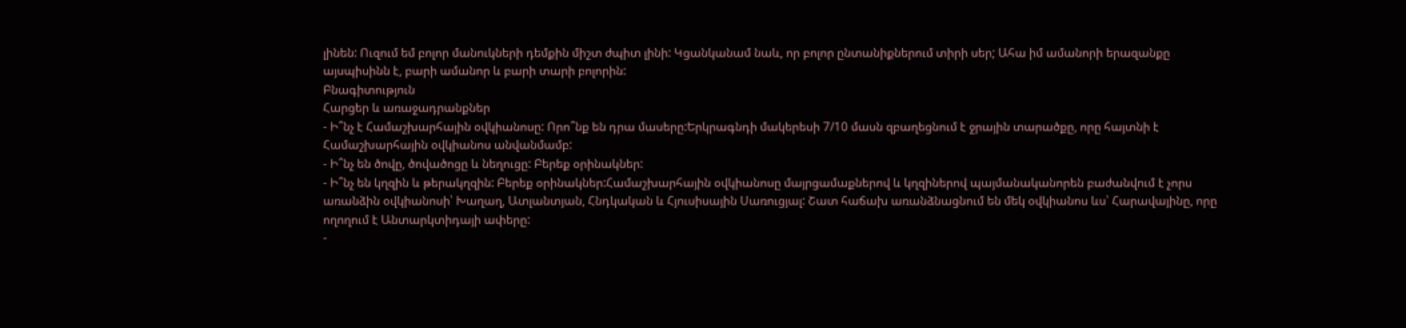լինեն: Ուզում եմ բոլոր մանուկների դեմքին միշտ ժպիտ լինի: Կցանկանամ նաև, որ բոլոր ընտանիքներում տիրի սեր; Ահա իմ ամանորի երազանքը այսպիսինն է, բարի ամանոր և բարի տարի բոլորին:
Բնագիտություն
Հարցեր և առաջադրանքներ
- Ի՞նչ է Համաշխարհային օվկիանոսը: Որո՞նք են դրա մասերը:Երկրագնդի մակերեսի 7/10 մասն զբաղեցնում է ջրային տարածքը, որը հայտնի է Համաշխարհային օվկիանոս անվանմամբ:
- Ի՞նչ են ծովը, ծովածոցը և նեղուցը: Բերեք օրինակներ:
- Ի՞նչ են կղզին և թերակղզին: Բերեք օրինակներ:Համաշխարհային օվկիանոսը մայրցամաքներով և կղզիներով պայմանականորեն բաժանվում է չորս առանձին օվկիանոսի՝ Խաղաղ, Ատլանտյան, Հնդկական և Հյուսիսային Սառուցյալ: Շատ հաճախ առանձնացնում են մեկ օվկիանոս ևս՝ Հարավայինը, որը ողողում է Անտարկտիդայի ափերը:
-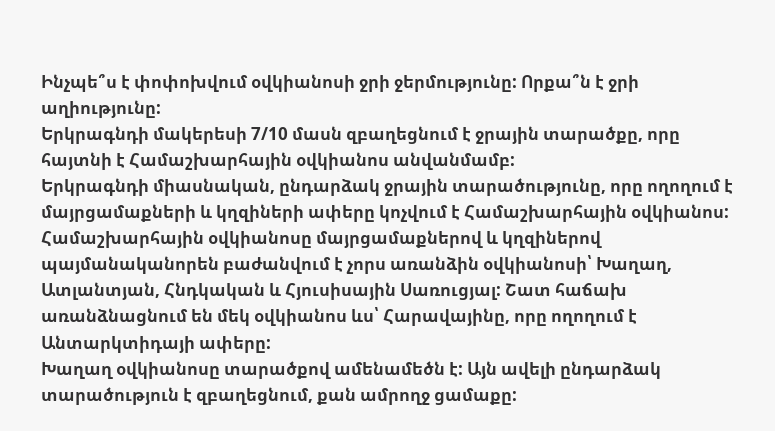Ինչպե՞ս է փոփոխվում օվկիանոսի ջրի ջերմությունը: Որքա՞ն է ջրի աղիությունը:
Երկրագնդի մակերեսի 7/10 մասն զբաղեցնում է ջրային տարածքը, որը հայտնի է Համաշխարհային օվկիանոս անվանմամբ:
Երկրագնդի միասնական, ընդարձակ ջրային տարածությունը, որը ողողում է մայրցամաքների և կղզիների ափերը կոչվում է Համաշխարհային օվկիանոս:
Համաշխարհային օվկիանոսը մայրցամաքներով և կղզիներով պայմանականորեն բաժանվում է չորս առանձին օվկիանոսի՝ Խաղաղ, Ատլանտյան, Հնդկական և Հյուսիսային Սառուցյալ: Շատ հաճախ առանձնացնում են մեկ օվկիանոս ևս՝ Հարավայինը, որը ողողում է Անտարկտիդայի ափերը:
Խաղաղ օվկիանոսը տարածքով ամենամեծն է: Այն ավելի ընդարձակ տարածություն է զբաղեցնում, քան ամրողջ ցամաքը: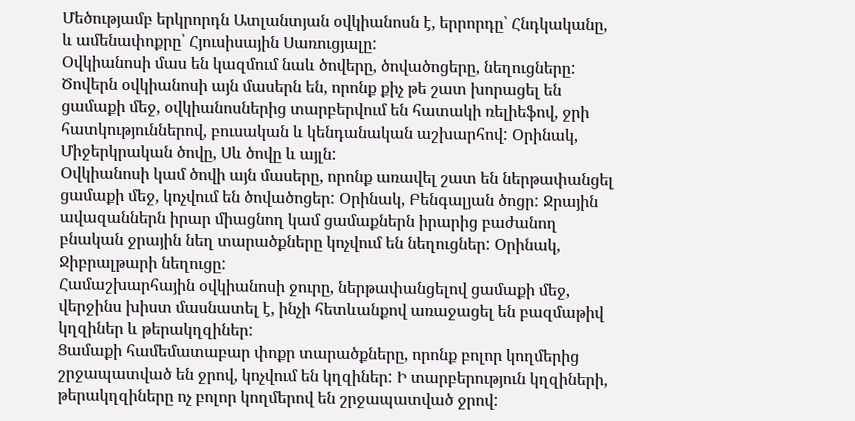Մեծությամբ երկրորդն Ատլանտյան օվկիանոսն է, երրորդը՝ Հնդկականը, և ամենափոքրը՝ Հյուսիսային Սառուցյալը:
Օվկիանոսի մաս են կազմում նաև ծովերը, ծովածոցերը, նեղուցները:
Ծովերն օվկիանոսի այն մասերն են, որոնք քիչ թե շատ խորացել են ցամաքի մեջ, օվկիանոսներից տարբերվում են հատակի ռելիեֆով, ջրի հատկություններով, բուսական և կենդանական աշխարհով: Օրինակ, Միջերկրական ծովը, Սև ծովը և այլն:
Օվկիանոսի կամ ծովի այն մասերը, որոնք առավել շատ են ներթափանցել ցամաքի մեջ, կոչվում են ծովածոցեր: Օրինակ, Բենգալյան ծոցր: Ջրային ավազաններն իրար միացնող կամ ցամաքներն իրարից բաժանող բնական ջրային նեղ տարածքները կոչվում են նեղուցներ: Օրինակ, Ջիբրալթարի նեղուցը:
Համաշխարհային օվկիանոսի ջուրը, ներթափանցելով ցամաքի մեջ, վերջինս խիստ մասնատել է, ինչի հետևանքով առաջացել են բազմաթիվ կղզիներ և թերակղզիներ:
Ցամաքի համեմատաբար փոքր տարածքները, որոնք բոլոր կողմերից շրջապատված են ջրով, կոչվում են կղզիներ: Ի տարբերություն կղզիների, թերակղզիները ոչ բոլոր կողմերով են շրջապատված ջրով: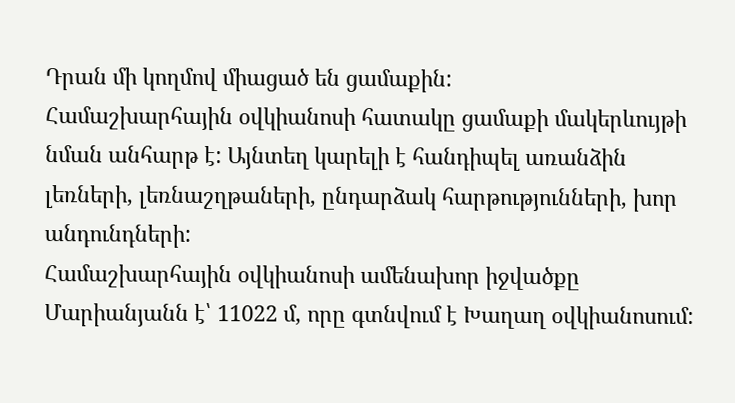Դրան մի կողմով միացած են ցամաքին:
Համաշխարհային օվկիանոսի հատակը ցամաքի մակերևույթի նման անհարթ է: Այնտեղ կարելի է հանդիպել առանձին լեռների, լեռնաշղթաների, ընդարձակ հարթությունների, խոր անդունդների:
Համաշխարհային օվկիանոսի ամենախոր իջվածքը Մարիանյանն է՝ 11022 մ, որը գտնվում է Խաղաղ օվկիանոսում: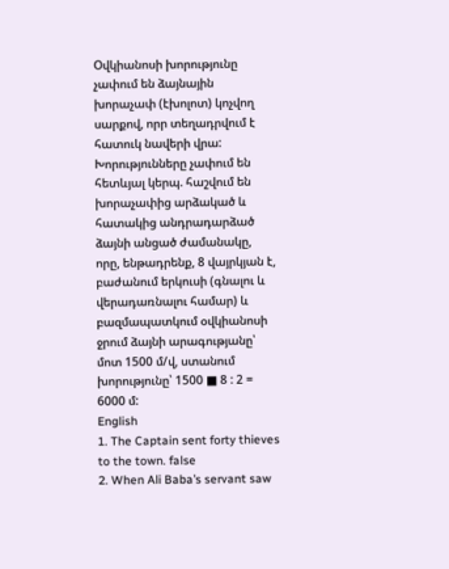Օվկիանոսի խորությունը չափում են ձայնային խորաչափ (էխոլոտ) կոչվող սարքով, որր տեղադրվում է հատուկ նավերի վրա: Խորությունները չափում են հետևյալ կերպ. հաշվում են խորաչափից արձակած և հատակից անդրադարձած ձայնի անցած ժամանակը, որը, ենթադրենք, 8 վայրկյան է, բաժանում երկուսի (գնալու և վերադառնալու համար) և բազմապատկում օվկիանոսի ջրում ձայնի արագությանը՝ մոտ 1500 մ/վ, ստանում խորությունը՝ 1500 ■ 8 : 2 = 6000 մ:
English
1. The Captain sent forty thieves to the town. false
2. When Ali Baba’s servant saw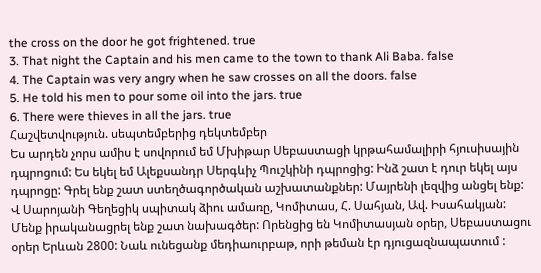the cross on the door he got frightened. true
3. That night the Captain and his men came to the town to thank Ali Baba. false
4. The Captain was very angry when he saw crosses on all the doors. false
5. He told his men to pour some oil into the jars. true
6. There were thieves in all the jars. true
Հաշվետվություն. սեպտեմբերից դեկտեմբեր
Ես արդեն չորս ամիս է սովորում եմ Մխիթար Սեբաստացի կրթահամալիրի հյուսիսային դպրոցում: Ես եկել եմ Ալեքսանդր Սերգևիչ Պուշկինի դպրոցից: Ինձ շատ է դուր եկել այս դպրոցը: Գրել ենք շատ ստեղծագործական աշխատանքներ: Մայրենի լեզվից անցել ենք: Վ Սարոյանի Գեղեցիկ սպիտակ ձիու ամառը, Կոմիտաս, Հ. Սահյան, Ավ. Իսահակյան: Մենք իրականացրել ենք շատ նախագծեր: Որենցից են Կոմիտասյան օրեր, Սեբաստացու օրեր Երևան 2800: Նաև ունեցանք մեդիաուրբաթ, որի թեման էր դյուցազնապատում :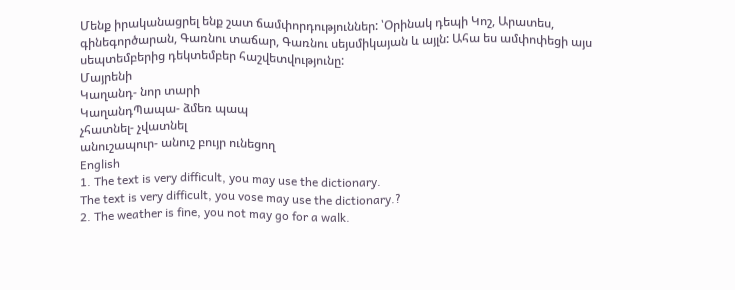Մենք իրականացրել ենք շատ ճամփորդություններ: ՝Օրինակ դեպի Կոշ, Արատես, գինեգործարան, Գառնու տաճար, Գառնու սեյսմիկայան և այլն: Ահա ես ամփոփեցի այս սեպտեմբերից դեկտեմբեր հաշվետվությունը:
Մայրենի
Կաղանդ- նոր տարի
ԿաղանդՊապա- ձմեռ պապ
չհատնել- չվատնել
անուշապուր- անուշ բույր ունեցող
English
1. The text is very difficult, you may use the dictionary.
The text is very difficult, you vose may use the dictionary.?
2. The weather is fine, you not may go for a walk.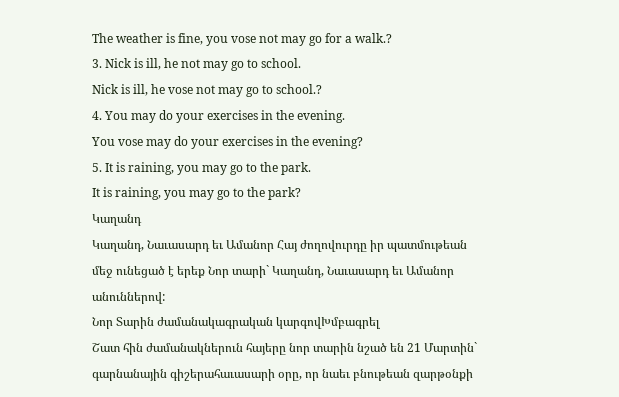The weather is fine, you vose not may go for a walk.?
3. Nick is ill, he not may go to school.
Nick is ill, he vose not may go to school.?
4. You may do your exercises in the evening.
You vose may do your exercises in the evening?
5. It is raining, you may go to the park.
It is raining, you may go to the park?
Կաղանդ
Կաղանդ, Նաւասարդ եւ Ամանոր Հայ ժողովուրդը իր պատմութեան մեջ ունեցած է երեք Նոր տարի` Կաղանդ, Նաւասարդ եւ Ամանոր անուններով:
Նոր Տարին ժամանակագրական կարգովԽմբագրել
Շատ հին ժամանակներուն հայերը նոր տարին նշած են 21 Մարտին` գարնանային գիշերահաւասարի օրը, որ նաեւ բնութեան զարթօնքի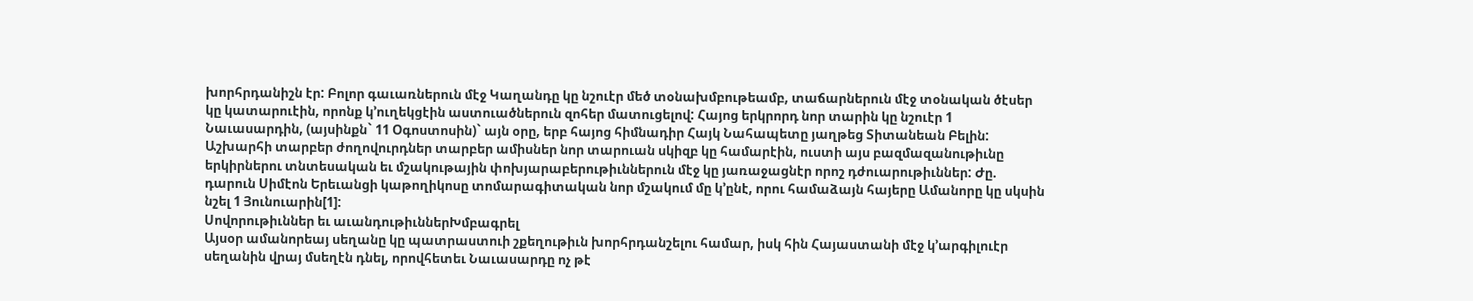խորհրդանիշն էր: Բոլոր գաւառներուն մէջ Կաղանդը կը նշուէր մեծ տօնախմբութեամբ, տաճարներուն մէջ տօնական ծէսեր կը կատարուէին, որոնք կ’ուղեկցէին աստուածներուն զոհեր մատուցելով: Հայոց երկրորդ նոր տարին կը նշուէր 1 Նաւասարդին, (այսինքն` 11 Օգոստոսին)` այն օրը, երբ հայոց հիմնադիր Հայկ Նահապետը յաղթեց Տիտանեան Բելին: Աշխարհի տարբեր ժողովուրդներ տարբեր ամիսներ նոր տարուան սկիզբ կը համարէին, ուստի այս բազմազանութիւնը երկիրներու տնտեսական եւ մշակութային փոխյարաբերութիւններուն մէջ կը յառաջացնէր որոշ դժուարութիւններ: Ժը. դարուն Սիմէոն Երեւանցի կաթողիկոսը տոմարագիտական նոր մշակում մը կ’ընէ, որու համաձայն հայերը Ամանորը կը սկսին նշել 1 Յունուարին[1]:
Սովորութիւններ եւ աւանդութիւններԽմբագրել
Այսօր ամանորեայ սեղանը կը պատրաստուի շքեղութիւն խորհրդանշելու համար, իսկ հին Հայաստանի մէջ կ’արգիլուէր սեղանին վրայ մսեղէն դնել, որովհետեւ Նաւասարդը ոչ թէ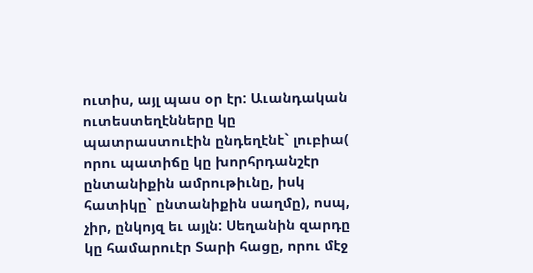ուտիս, այլ պաս օր էր: Աւանդական ուտեստեղէնները կը պատրաստուէին ընդեղէնէ` լուբիա( որու պատիճը կը խորհրդանշէր ընտանիքին ամրութիւնը, իսկ հատիկը` ընտանիքին սաղմը), ոսպ, չիր, ընկոյզ եւ այլն: Սեղանին զարդը կը համարուէր Տարի հացը, որու մէջ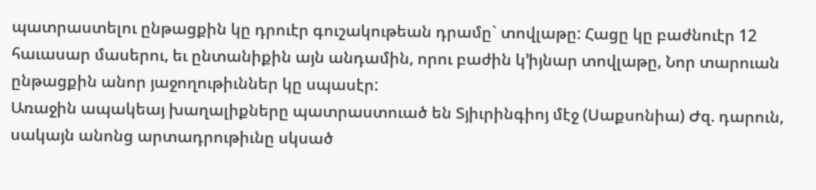պատրաստելու ընթացքին կը դրուէր գուշակութեան դրամը` տովլաթը: Հացը կը բաժնուէր 12 հաւասար մասերու, եւ ընտանիքին այն անդամին, որու բաժին կ’իյնար տովլաթը, Նոր տարուան ընթացքին անոր յաջողութիւններ կը սպասէր:
Առաջին ապակեայ խաղալիքները պատրաստուած են Տյիւրինգիոյ մէջ (Սաքսոնիա) Ժզ. դարուն, սակայն անոնց արտադրութիւնը սկսած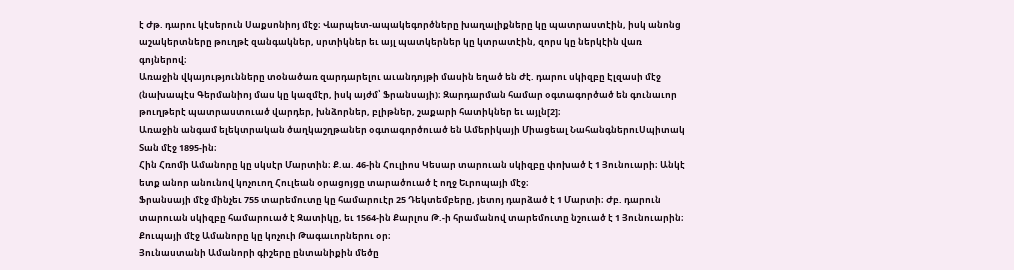է Ժթ. դարու կէսերուն Սաքսոնիոյ մէջ։ Վարպետ-ապակեգործները խաղալիքները կը պատրաստէին, իսկ անոնց աշակերտները թուղթէ զանգակներ, սրտիկներ եւ այլ պատկերներ կը կտրատէին, զորս կը ներկէին վառ գոյներով։
Առաջին վկայությունները տoնածառ զարդարելու աւանդոյթի մասին եղած են Ժէ. դարու սկիզբը Էլզասի մէջ (նախապէս Գերմանիոյ մաս կը կազմէր, իսկ այժմ՝ Ֆրանսայի)։ Զարդարման համար օգտագործած են գունաւոր թուղթերէ պատրաստուած վարդեր, խնձորներ, բլիթներ, շաքարի հատիկներ եւ այլն[2]։
Առաջին անգամ ելեկտրական ծաղկաշղթաներ օգտագործուած են Ամերիկայի Միացեալ ՆահանգներուՍպիտակ Տան մէջ 1895-ին։
Հին Հռոմի Ամանորը կը սկսէր Մարտին։ Ք.ա. 46-ին Հուլիոս Կեսար տարուան սկիզբը փոխած է 1 Յունուարի։ Անկէ ետք անոր անունով կոչուող Հուլեան օրացոյցը տարածուած է ողջ Եւրոպայի մէջ։
Ֆրանսայի մէջ մինչեւ 755 տարեմուտը կը համարուէր 25 Դեկտեմբերը, յետոյ դարձած է 1 Մարտի։ Ժբ. դարուն տարուան սկիզբը համարուած է Զատիկը, եւ 1564-ին Քարլոս Թ.-ի հրամանով տարեմուտը նշուած է 1 Յունուարին։
Քուպայի մէջ Ամանորը կը կոչուի Թագաւորներու օր։
Յունաստանի Ամանորի գիշերը ընտանիքին մեծը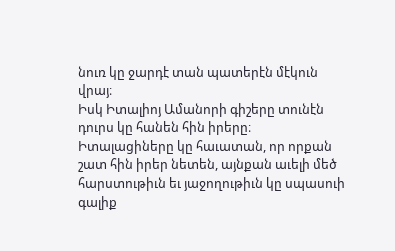նուռ կը ջարդէ տան պատերէն մէկուն վրայ։
Իսկ Իտալիոյ Ամանորի գիշերը տունէն դուրս կը հանեն հին իրերը։ Իտալացիները կը հաւատան, որ որքան շատ հին իրեր նետեն, այնքան աւելի մեծ հարստութիւն եւ յաջողութիւն կը սպասուի գալիք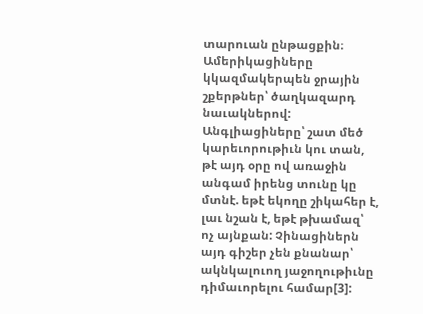տարուան ընթացքին։
Ամերիկացիները կկազմակերպեն ջրային շքերթներ՝ ծաղկազարդ նաւակներով: Անգլիացիները՝ շատ մեծ կարեւորութիւն կու տան, թէ այդ օրը ով առաջին անգամ իրենց տունը կը մտնէ. եթէ եկողը շիկահեր է, լաւ նշան է, եթէ թխամազ՝ ոչ այնքան: Չինացիներն այդ գիշեր չեն քնանար՝ ակնկալուող յաջողութիւնը դիմաւորելու համար[3]: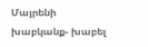Մայրենի
խաբկանք- խաբել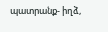պատրանք- իղձ,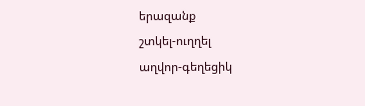երազանք
շտկել-ուղղել
աղվոր-գեղեցիկ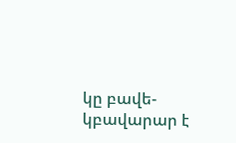կը բավե-կբավարար է